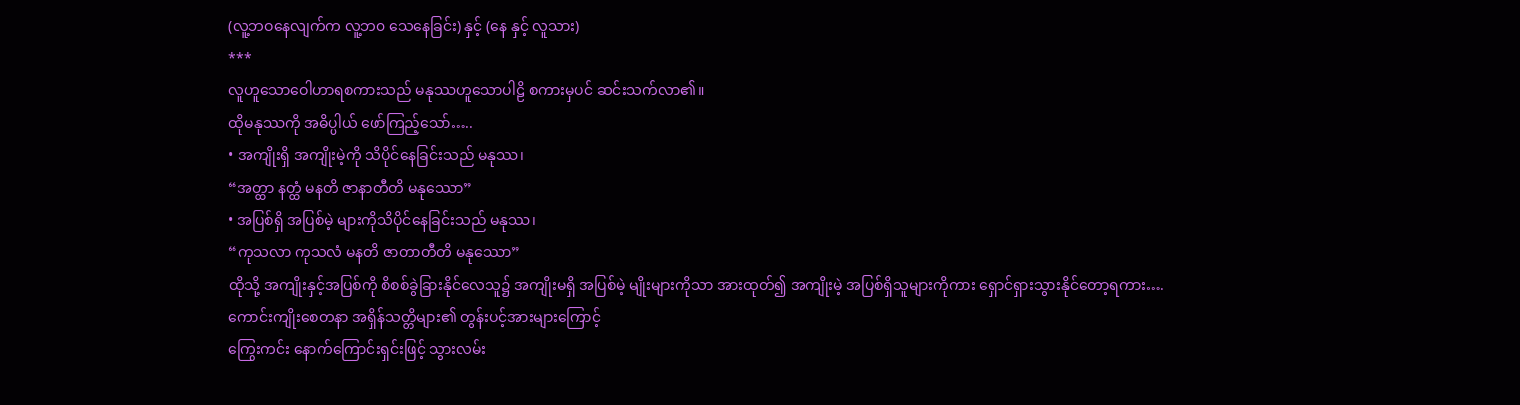(လူ့ဘဝနေလျက်က လူ့ဘ၀ သေနေခြင်း) နှင့် (နေ နှင့် လူသား)
***
လူဟူသောဝေါဟာရစကားသည် မနုဿဟူသောပါဠိ စကားမှပင် ဆင်းသက်လာ၏။
ထိုမနုဿကို အဓိပ္ပါယ် ဖော်ကြည့်သော်…..
• အကျိုးရှိ အကျိုးမဲ့ကို သိပိုင်နေခြင်းသည် မနုဿ၊
“အတ္ထာ နတ္ထံ မနတိ ဇာနာတီတိ မနုဿော”
• အပြစ်ရှိ အပြစ်မဲ့ များကိုသိပိုင်နေခြင်းသည် မနုဿ၊
“ကုသလာ ကုသလံ မနတိ ဇာတာတီတိ မနုဿော”
ထိုသို့ အကျိုးနှင့်အပြစ်ကို စိစစ်ခွဲခြားနိုင်လေသူ၌ အကျိုးမရှိ အပြစ်မဲ့ မျိုးများကိုသာ အားထုတ်၍ အကျိုးမဲ့ အပြစ်ရှိသူများကိုကား ရှောင်ရှားသွားနိုင်တော့ရကား….
ကောင်းကျိုးစေတနာ အရှိန်သတ္တိများ၏ တွန်းပင့်အားများကြောင့်
ကြွေးကင်း နောက်ကြောင်းရှင်းဖြင့် သွားလမ်း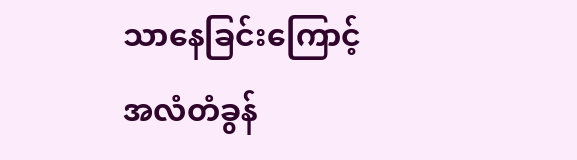သာနေခြင်းကြောင့်
အလံတံခွန်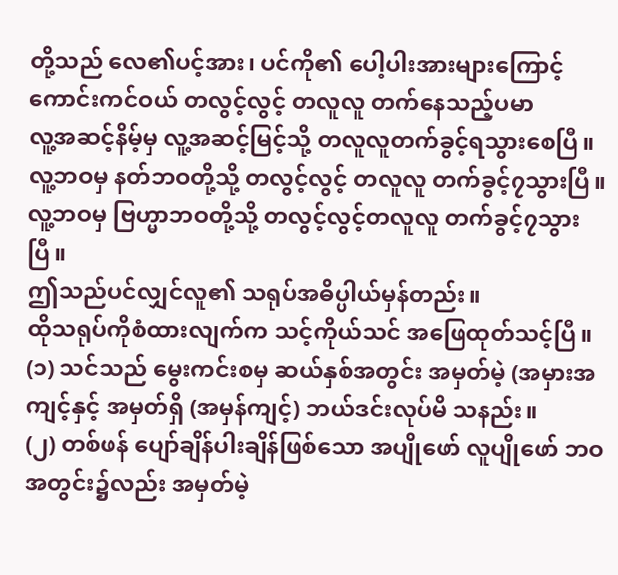တို့သည် လေ၏ပင့်အား၊ ပင်ကို၏ ပေါ့ပါးအားများကြောင့် ကောင်းကင်ဝယ် တလွင့်လွင့် တလူလူ တက်နေသည့်ပမာ
လူ့အဆင့်နိမ့်မှ လူ့အဆင့်မြင့်သို့ တလူလူတက်ခွင့်ရသွားစေပြီ။
လူ့ဘဝမှ နတ်ဘဝတို့သို့ တလွင့်လွင့် တလူလူ တက်ခွင့်၇သွားပြီ။
လူ့ဘဝမှ ဗြဟ္မာဘဝတို့သို့ တလွင့်လွင့်တလူလူ တက်ခွင့်၇သွားပြီ။
ဤသည်ပင်လျှင်လူ၏ သရုပ်အဓိပ္ပါယ်မှန်တည်း။
ထိုသရုပ်ကိုစံထားလျက်က သင့်ကိုယ်သင် အဖြေထုတ်သင့်ပြီ။
(၁) သင်သည် မွေးကင်းစမှ ဆယ်နှစ်အတွင်း အမှတ်မဲ့ (အမှားအကျင့်နှင့် အမှတ်ရှိ (အမှန်ကျင့်) ဘယ်ဒင်းလုပ်မိ သနည်း။
(၂) တစ်ဖန် ပျော်ချိန်ပါးချိန်ဖြစ်သော အပျိုဖော် လူပျိုဖော် ဘဝအတွင်း၌လည်း အမှတ်မဲ့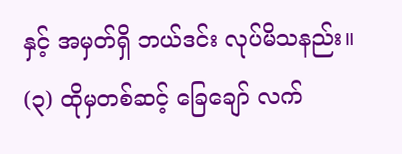နှင့် အမှတ်ရှိ ဘယ်ဒင်း လုပ်မိသနည်း။
(၃) ထိုမှတစ်ဆင့် ခြေချော် လက်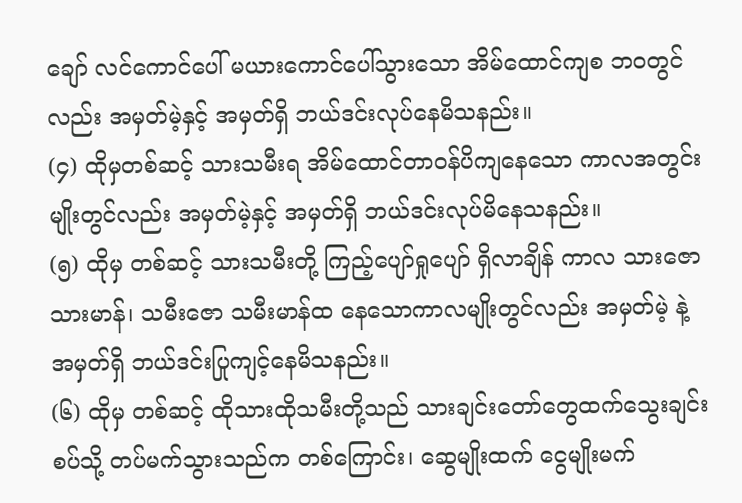ချော် လင်ကောင်ပေါ် မယားကောင်ပေါ်သွားသော အိမ်ထောင်ကျစ ဘဝတွင် လည်း အမှတ်မဲ့နှင့် အမှတ်ရှိ ဘယ်ဒင်းလုပ်နေမိသနည်း။
(၄) ထိုမှတစ်ဆင့် သားသမီးရ အိမ်ထောင်တာဝန်ပိကျနေသော ကာလအတွင်းမျိုးတွင်လည်း အမှတ်မဲ့နှင့် အမှတ်ရှိ ဘယ်ဒင်းလုပ်မိနေသနည်း။
(၅) ထိုမှ တစ်ဆင့် သားသမီးတို့ ကြည့်ပျော်ရှုပျော် ရှိလာချိန် ကာလ သားဇော သားမာန်၊ သမီးဇော သမီးမာန်ထ နေသောကာလမျိုးတွင်လည်း အမှတ်မဲ့ နဲ့ အမှတ်ရှိ ဘယ်ဒင်းပြုကျင့်နေမိသနည်း။
(၆) ထိုမှ တစ်ဆင့် ထိုသားထိုသမီးတို့သည် သားချင်းတော်တွေထက်သွေးချင်းစပ်သို့ တပ်မက်သွားသည်က တစ်ကြောင်း၊ ဆွေမျိုးထက် ငွေမျိုးမက်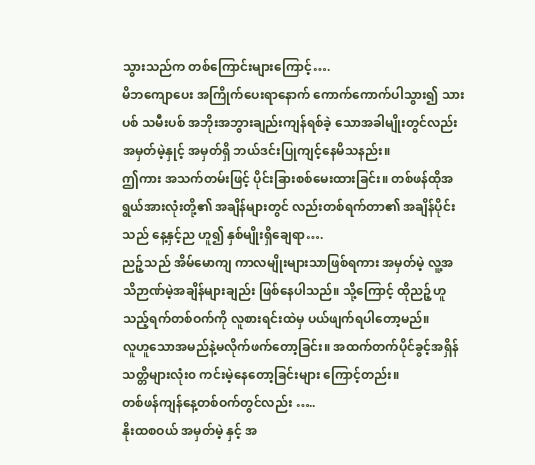သွားသည်က တစ်ကြောင်းများကြောင့်….
မိဘကျောပေး အကြိုက်ပေးရာနောက် ကောက်ကောက်ပါသွား၍ သားပစ် သမီးပစ် အဘိုးအဘွားချည်းကျန်ရစ်ခဲ့ သောအခါမျိုးတွင်လည်း အမှတ်မဲ့နှုင့် အမှတ်ရှိ ဘယ်ဒင်းပြုကျင့်နေမိသနည်း။
ဤကား အသက်တမ်းဖြင့် ပိုင်းခြားစစ်မေးထားခြင်း။ တစ်ဖန်ထိုအရွယ်အားလုံးတို့၏ အချိန်များတွင် လည်းတစ်ရက်တာ၏ အချိန်ပိုင်းသည် နေ့နှင့်ည ဟူ၍ နှစ်မျိုးရှိချေရာ….
ညဉ့်သည် အိမ်မောကျ ကာလမျိုးများသာဖြစ်ရကား အမှတ်မဲ့ လူ့အသိဉာဏ်မဲ့အချိန်များချည်း ဖြစ်နေပါသည်။ သို့ကြောင့် ထိုညဉ့်ဟူသည့်ရက်တစ်ဝက်ကို လူစားရင်းထဲမှ ပယ်ဖျက်ရပါတော့မည်။
လူဟူသောအမည်နဲ့မလိုက်ဖက်တော့ခြင်း။ အထက်တက်ပိုင်ခွင့်အရှိန် သတ္တိများလုံး၀ ကင်းမဲ့နေတော့ခြင်းများ ကြောင့်တည်း။
တစ်ဖန်ကျန်နေ့တစ်ဝက်တွင်လည်း …..
နိုးထစဝယ် အမှတ်မဲ့ နှင့် အ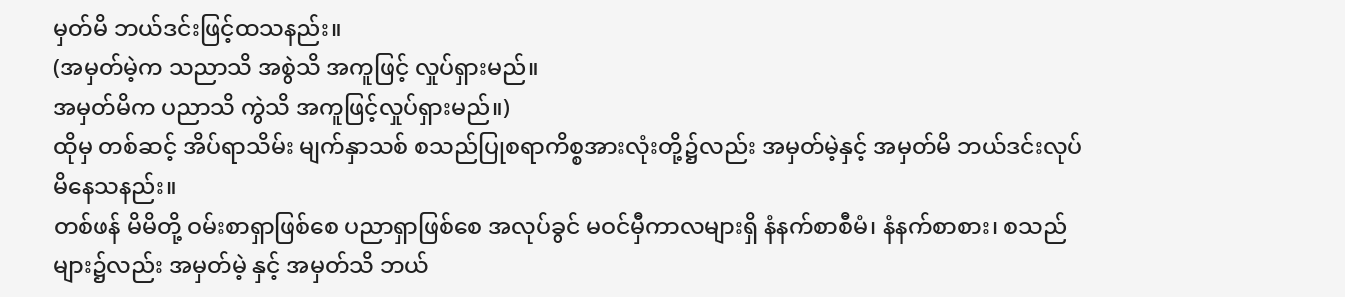မှတ်မိ ဘယ်ဒင်းဖြင့်ထသနည်း။
(အမှတ်မဲ့က သညာသိ အစွဲသိ အကူဖြင့် လှုပ်ရှားမည်။
အမှတ်မိက ပညာသိ ကွဲသိ အကူဖြင့်လှုပ်ရှားမည်။)
ထိုမှ တစ်ဆင့် အိပ်ရာသိမ်း မျက်နှာသစ် စသည်ပြုစရာကိစ္စအားလုံးတို့၌လည်း အမှတ်မဲ့နှင့် အမှတ်မိ ဘယ်ဒင်းလုပ်မိနေသနည်း။
တစ်ဖန် မိမိတို့ ဝမ်းစာရှာဖြစ်စေ ပညာရှာဖြစ်စေ အလုပ်ခွင် မဝင်မှီကာလများရှိ နံနက်စာစီမံ၊ နံနက်စာစား၊ စသည်များ၌လည်း အမှတ်မဲ့ နှင့် အမှတ်သိ ဘယ်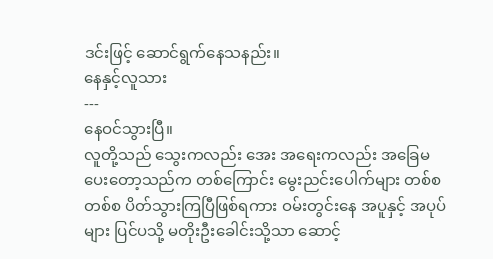ဒင်းဖြင့် ဆောင်ရွက်နေသနည်း။
နေနှင့်လူသား
---
နေဝင်သွားပြီ။
လူတို့သည် သွေးကလည်း အေး အရေးကလည်း အခြေမပေးတော့သည်က တစ်ကြောင်း မွေးညင်းပေါက်များ တစ်စတစ်စ ပိတ်သွားကြပြီဖြစ်ရကား ဝမ်းတွင်းနေ အပူနှင့် အပုပ်များ ပြင်ပသို့ မတိုးဦးခေါင်းသို့သာ ဆောင့်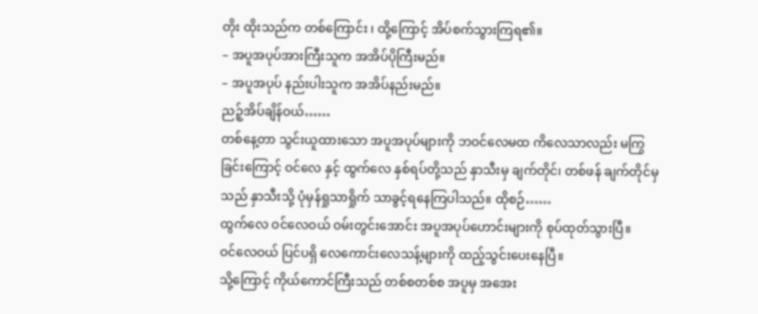တိုး ထိုးသည်က တစ်ကြောင်း ၊ ထို့ကြောင့် အိပ်စက်သွားကြရ၏။
– အပူအပုပ်အားကြီးသူက အအိပ်ပိုကြီးမည်။
– အပူအပုပ် နည်းပါးသူက အအိပ်နည်းမည်။
ညဉ့်အိပ်ချိန်ဝယ်……
တစ်နေ့တာ သွင်းယူထားသော အပူအပုပ်များကို ဘဝင်လေမထ ကိလေသာလည်း မကြွခြင်းကြောင့် ဝင်လေ နှင့် ထွက်လေ နှစ်ရပ်တို့သည် နှာသီးမှ ချက်တိုင်၊ တစ်ဖန် ချက်တိုင်မှ သည် နှာသီးသို့ ပုံမှန်ရှုသာရှိုက် သာခွင့်ရနေကြပါသည်။ ထိုစဉ်……
ထွက်လေ ဝင်လေဝယ် ဝမ်းတွင်းအောင်း အပူအပုပ်ဟောင်းများကို စုပ်ထုတ်သွားပြီ။
ဝင်လေဝယ် ပြင်ပရှိ လေကောင်းလေသန့်များကို ထည့်သွင်းပေးနေပြီ။
သို့ကြောင့် ကိုယ်ကောင်ကြီးသည် တစ်စတစ်စ အပူမှ အအေး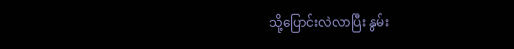သို့ပြောင်းလဲလာပြီး နွမ်း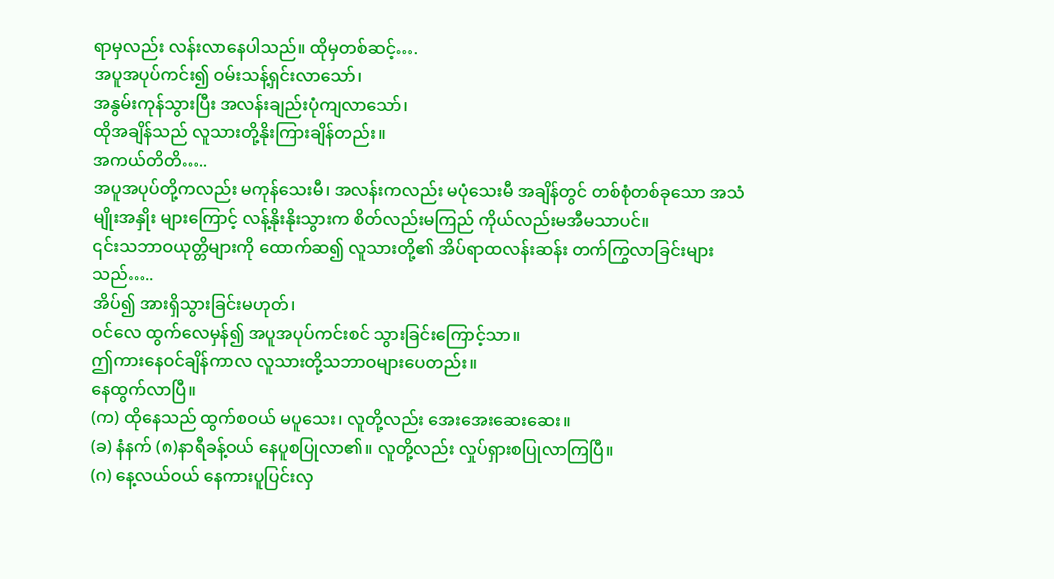ရာမှလည်း လန်းလာနေပါသည်။ ထိုမှတစ်ဆင့်….
အပူအပုပ်ကင်း၍ ဝမ်းသန့်ရှင်းလာသော်၊
အနွမ်းကုန်သွားပြီး အလန်းချည်းပုံကျလာသော်၊
ထိုအချိန်သည် လူသားတို့နိုးကြားချိန်တည်း။
အကယ်တိတိ…..
အပူအပုပ်တို့ကလည်း မကုန်သေးမီ၊ အလန်းကလည်း မပုံသေးမီ အချိန်တွင် တစ်စုံတစ်ခုသော အသံမျိုးအနှိုး များကြောင့် လန့်နိုးနိုးသွားက စိတ်လည်းမကြည် ကိုယ်လည်းမအီမသာပင်။
၎င်းသဘာဝယုတ္တိများကို ထောက်ဆ၍ လူသားတို့၏ အိပ်ရာထလန်းဆန်း တက်ကြွလာခြင်းများသည်…..
အိပ်၍ အားရှိသွားခြင်းမဟုတ်၊
ဝင်လေ ထွက်လေမှန်၍ အပူအပုပ်ကင်းစင် သွားခြင်းကြောင့်သာ။
ဤကားနေဝင်ချိန်ကာလ လူသားတို့သဘာဝများပေတည်း။
နေထွက်လာပြီ။
(က) ထိုနေသည် ထွက်စဝယ် မပူသေး၊ လူတို့လည်း အေးအေးဆေးဆေး။
(ခ) နံနက် (၈)နာရီခန့်ဝယ် နေပူစပြုလာ၏။ လူတို့လည်း လှုပ်ရှားစပြုလာကြပြီ။
(ဂ) နေ့လယ်ဝယ် နေကားပူပြင်းလှ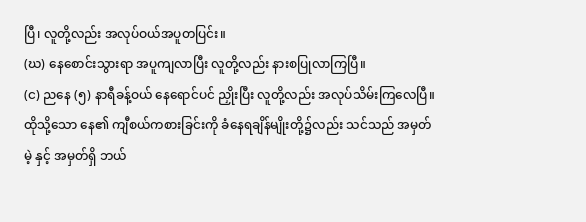ပြီ၊ လူတို့လည်း အလုပ်ဝယ်အပူတပြင်း။
(ဃ) နေစောင်းသွားရာ အပူကျလာပြီး လူတို့လည်း နားစပြုလာကြပြီ။
(င) ညနေ (၅) နာရီခန့်ဝယ် နေရောင်ပင် ညှိုးပြီး လူတို့လည်း အလုပ်သိမ်းကြလေပြီ။
ထိုသို့သော နေ၏ ကျီစယ်ကစားခြင်းကို ခံနေရချိန်မျိုးတို့၌လည်း သင်သည် အမှတ်မဲ့ နှင့် အမှတ်ရှိ ဘယ်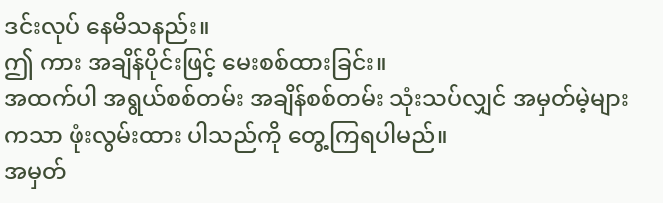ဒင်းလုပ် နေမိသနည်း။
ဤ ကား အချိန်ပိုင်းဖြင့် မေးစစ်ထားခြင်း။
အထက်ပါ အရွယ်စစ်တမ်း အချိန်စစ်တမ်း သုံးသပ်လျှင် အမှတ်မဲ့များကသာ ဖုံးလွမ်းထား ပါသည်ကို တွေ့ကြရပါမည်။
အမှတ်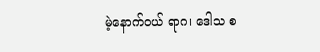မဲ့နောက်ဝယ် ရာဂ၊ ဒေါသ စ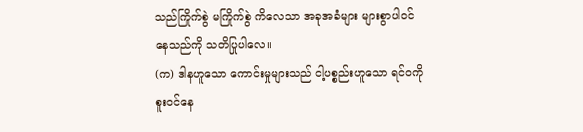သည်ကြိုက်စွဲ မကြိုက်စွဲ ကိလေသာ အခုအခံများ များစွာပါဝင်နေသည်ကို သတိပြုပါလေ။
(က) ဒါနဟူသော ကောင်းမှုများသည် ငါ့ပစ္စည်းဟူသော ရင်ဝကိုစူးဝင်နေ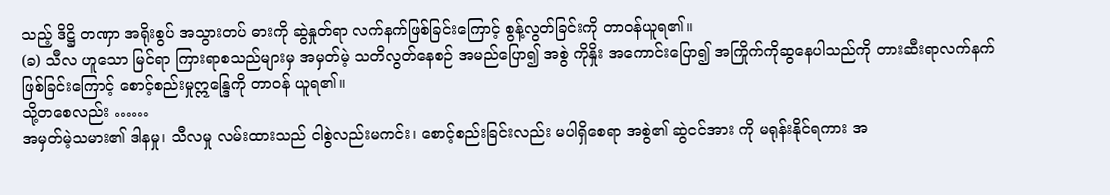သည့် ဒိဋ္ဌိ တဏှာ အရိုးစွပ် အသွားတပ် ဓားကို ဆွဲနှုတ်ရာ လက်နက်ဖြစ်ခြင်းကြောင့် စွန့်လွတ်ခြင်းကို တာဝန်ယူရ၏။
(ခ) သီလ ဟူသော မြင်ရာ ကြားရာစသည်များမှ အမှတ်မဲ့ သတိလွတ်နေစဉ် အမည်ပြော၍ အစွဲ ကိုနှိုး အကောင်းပြော၍ အကြိုက်ကိုဆွနေပါသည်ကို တားဆီးရာလက်နက် ဖြစ်ခြင်းကြောင့် စောင့်စည်းမှုဣန္ဒြေကို တာဝန် ယူရ၏။
သို့တစေလည်း ……
အမှတ်မဲ့သမား၏ ဒါနမှု၊ သီလမှု လမ်းထားသည် ငါစွဲလည်းမကင်း၊ စောင့်စည်းခြင်းလည်း မပါရှိစေရာ အစွဲ၏ ဆွဲငင်အား ကို မရုန်းနိုင်ရကား အ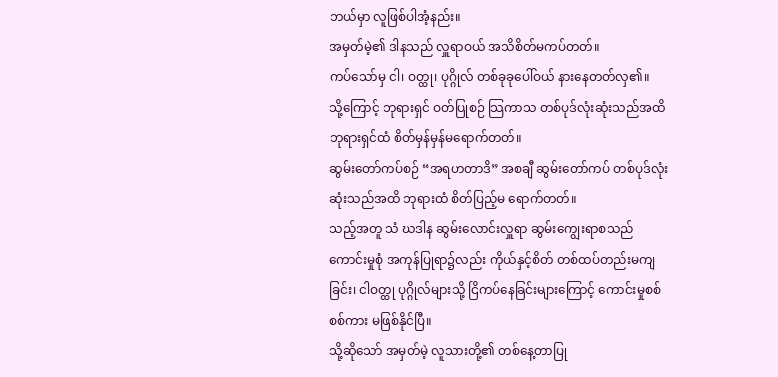ဘယ်မှာ လူဖြစ်ပါအံ့နည်း။
အမှတ်မဲ့၏ ဒါနသည် လှူရာဝယ် အသိစိတ်မကပ်တတ်။
ကပ်သော်မှ ငါ၊ ဝတ္ထု၊ ပုဂ္ဂိုလ် တစ်ခုခုပေါ်ဝယ် နားနေတတ်လှ၏။
သို့ကြောင့် ဘုရားရှင် ဝတ်ပြုစဉ် သြကာသ တစ်ပုဒ်လုံးဆုံးသည်အထိ ဘုရားရှင်ထံ စိတ်မှန်မှန်မရောက်တတ်။
ဆွမ်းတော်ကပ်စဉ် “အရဟတာဒိ” အစချီ ဆွမ်းတော်ကပ် တစ်ပုဒ်လုံး ဆုံးသည်အထိ ဘုရားထံ စိတ်ပြည့်မ ရောက်တတ်။
သည့်အတူ သံ ဃဒါန ဆွမ်းလောင်းလှူရာ ဆွမ်းကျွေးရာစသည် ကောင်းမှုစုံ အကုန်ပြုရာ၌လည်း ကိုယ်နှင့်စိတ် တစ်ထပ်တည်းမကျခြင်း၊ ငါဝတ္ထု ပုဂ္ဂိုလ်များသို့ ငြိကပ်နေခြင်းများကြောင့် ကောင်းမှုစစ်စစ်ကား မဖြစ်နိုင်ပြီ။
သို့ဆိုသော် အမှတ်မဲ့ လူသားတို့၏ တစ်နေ့တာပြု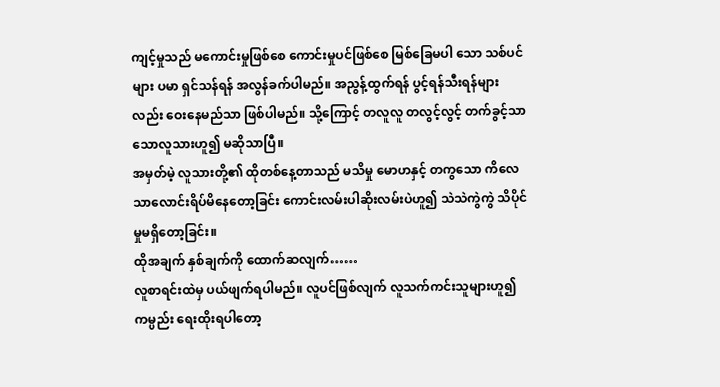ကျင့်မှုသည် မကောင်းမှုဖြစ်စေ ကောင်းမှုပင်ဖြစ်စေ မြစ်ခြေမပါ သော သစ်ပင်များ ပမာ ရှင်သန်ရန် အလွန်ခက်ပါမည်။ အညွန့်ထွက်ရန် ပွင့်ရန်သီးရန်များလည်း ဝေးနေမည်သာ ဖြစ်ပါမည်။ သို့ကြောင့် တလူလူ တလွင့်လွင့် တက်ခွင့်သာသောလူသားဟူ၍ မဆိုသာပြီ။
အမှတ်မဲ့ လူသားတို့၏ ထိုတစ်နေ့တာသည် မသိမှု မောဟနှင့် တကွသော ကိလေသာလောင်းရိပ်မိနေတော့ခြင်း ကောင်းလမ်းပါဆိုးလမ်းပဲဟူ၍ သဲသဲကွဲကွဲ သိပိုင်မှုမရှိတော့ခြင်း။
ထိုအချက် နှစ်ချက်ကို ထောက်ဆလျက်……
လူစာရင်းထဲမှ ပယ်ဖျက်ရပါမည်။ လူပင်ဖြစ်လျက် လူသက်ကင်းသူများဟူ၍ ကမ္ပည်း ရေးထိုးရပါတော့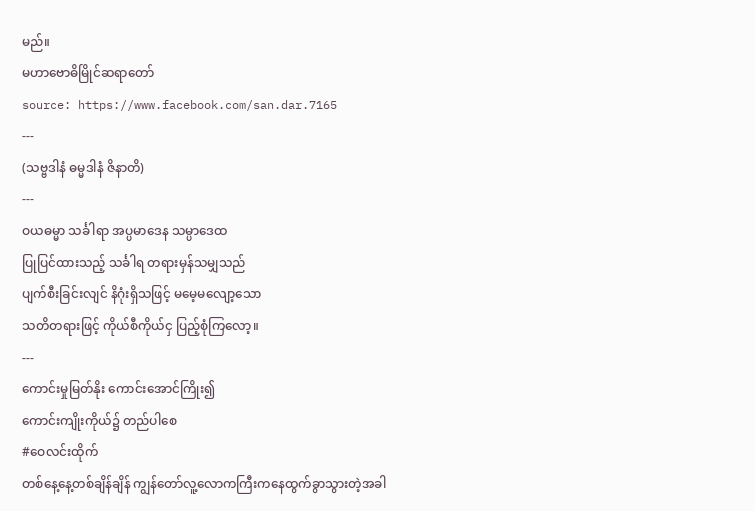မည်။
မဟာဗောဓိမြိုင်ဆရာတော်
source: https://www.facebook.com/san.dar.7165
---
(သဗ္ဗဒါနံ ဓမ္မဒါနံ ဇိနာတိ)
---
ဝယဓမ္မာ သင်္ခါရာ အပ္ပမာဒေန သမ္ပာဒေထ
ပြုပြင်ထားသည့် သင်္ခါရ တရားမှန်သမျှသည်
ပျက်စီးခြင်းလျင် နိဂုံးရှိသဖြင့် မမေ့မလျော့သော
သတိတရားဖြင့် ကိုယ်စီကိုယ်ငှ ပြည့်စုံကြလော့။
---
ကောင်းမှုမြတ်နိုး ကောင်းအောင်ကြိုး၍
ကောင်းကျိုးကိုယ်၌ တည်ပါစေ
#ဝေလင်းထိုက်
တစ်နေ့နေ့တစ်ချိန်ချိန် ကျွန်တော်လူ့လောကကြီးကနေထွက်ခွာသွားတဲ့အခါ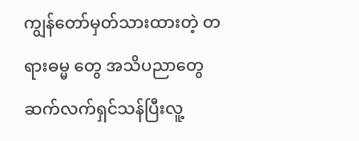ကျွန်တော်မှတ်သားထားတဲ့ တရားဓမ္မ တွေ အသိပညာတွေဆက်လက်ရှင်သန်ပြီးလူ့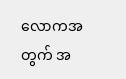လောကအတွက် အ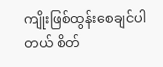ကျိုးဖြစ်ထွန်းစေချင်ပါတယ် စိတ်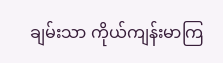ချမ်းသာ ကိုယ်ကျန်းမာကြ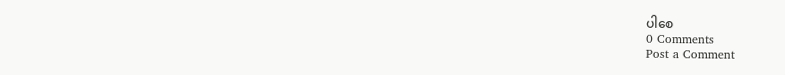ပါစေ
0 Comments
Post a Comment